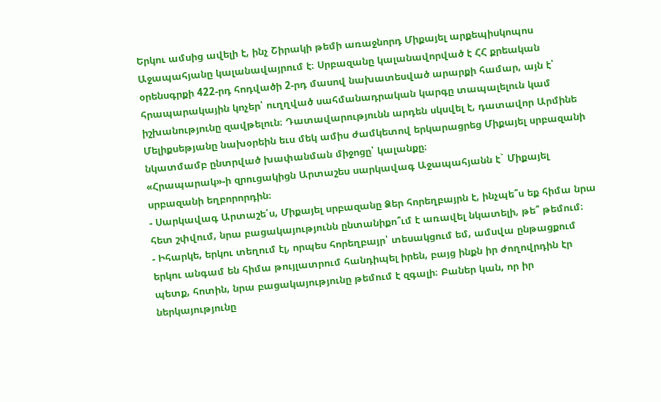Երկու ամսից ավելի է, ինչ Շիրակի թեմի առաջնորդ Միքայել արքեպիսկոպոս Աջապահյանը կալանավայրում է։ Սրբազանը կալանավորված է ՀՀ քրեական օրենսգրքի 422-րդ հոդվածի 2-րդ մասով նախատեսված արարքի համար, այն է՝ հրապարակային կոչեր՝ ուղղված սահմանադրական կարգը տապալելուն կամ իշխանությունը զավթելուն։ Դատավարությունն արդեն սկսվել է, դատավոր Արմինե Մելիքսեթյանը նախօրեին եւս մեկ ամիս ժամկետով երկարացրեց Միքայել սրբազանի նկատմամբ ընտրված խափանման միջոցը՝ կալանքը։
«Հրապարակ»-ի զրուցակիցն Արտաշես սարկավագ Աջապահյանն է` Միքայել սրբազանի եղբորորդին։
- Սարկավագ Արտաշե՛ս, Միքայել սրբազանը Ձեր հորեղբայրն է, ինչպե՞ս եք հիմա նրա հետ շփվում, նրա բացակայությունն ընտանիքո՞ւմ է առավել նկատելի, թե՞ թեմում։
- Իհարկե, երկու տեղում էլ, որպես հորեղբայր՝ տեսակցում եմ, ամսվա ընթացքում երկու անգամ են հիմա թույլատրում հանդիպել իրեն, բայց ինքն իր ժողովրդին էր պետք, հոտին, նրա բացակայությունը թեմում է զգալի։ Բաներ կան, որ իր ներկայությունը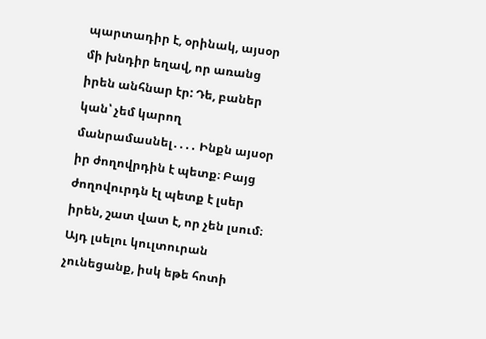պարտադիր է, օրինակ, այսօր մի խնդիր եղավ, որ առանց իրեն անհնար էր: Դե, բաներ կան՝ չեմ կարող մանրամասնել․․․․ Ինքն այսօր իր ժողովրդին է պետք։ Բայց ժողովուրդն էլ պետք է լսեր իրեն, շատ վատ է, որ չեն լսում։ Այդ լսելու կուլտուրան չունեցանք, իսկ եթե հոտի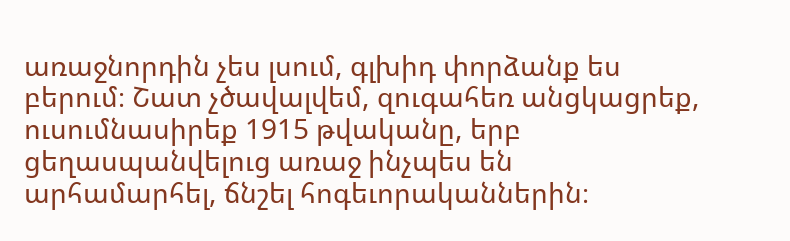առաջնորդին չես լսում, գլխիդ փորձանք ես բերում։ Շատ չծավալվեմ, զուգահեռ անցկացրեք, ուսումնասիրեք 1915 թվականը, երբ ցեղասպանվելուց առաջ ինչպես են արհամարհել, ճնշել հոգեւորականներին։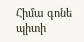Հիմա գոնե պիտի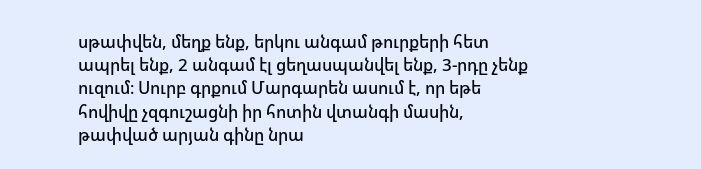սթափվեն, մեղք ենք, երկու անգամ թուրքերի հետ ապրել ենք, 2 անգամ էլ ցեղասպանվել ենք, 3-րդը չենք ուզում։ Սուրբ գրքում Մարգարեն ասում է, որ եթե հովիվը չզգուշացնի իր հոտին վտանգի մասին, թափված արյան գինը նրա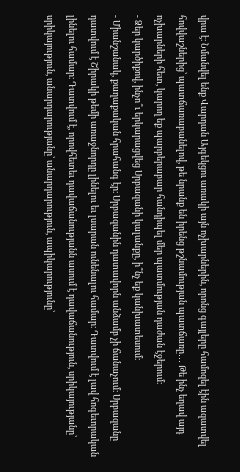վրա է։ Նմանվել ենք Վարդան Այգեկցու առակի այն ոչխարներին, որոնց գայլերը համոզել էին ազատվել հովվաշներից՝ պատճառաբանելով, թե նրանք են իրենց թշնամության պատճառը․․․ Թե ինչ եղավ այդ ոչխարների հետ, կարող եք պարբերաբար հանդիպել մեր պատմության դաժան էջերում։
- Ձեր կարծիքով, ինչո՞ւ երկարացվեց Սրբազանի կալանքը, ի՞նչ եք կանխատեսում։
- Միանշանակ, քաղաքական հրահանգ էր։ Սրբազանին դատավորն անձամբ չի ճանաչում։ Սրբազանը դատվում է Շիրակի թեմի առաջնորդը լինելու եւ լսարան ունենալու համար։ Դատվում է լավ հոգեւորական լինելու համար։ Դատվում է, որովհետեւ դավաճանությանն ասում է դավաճանություն, սրիկայությանը՝ սրիկայություն, անարդարությանը՝ անարդարություն, ապիկարությունը՝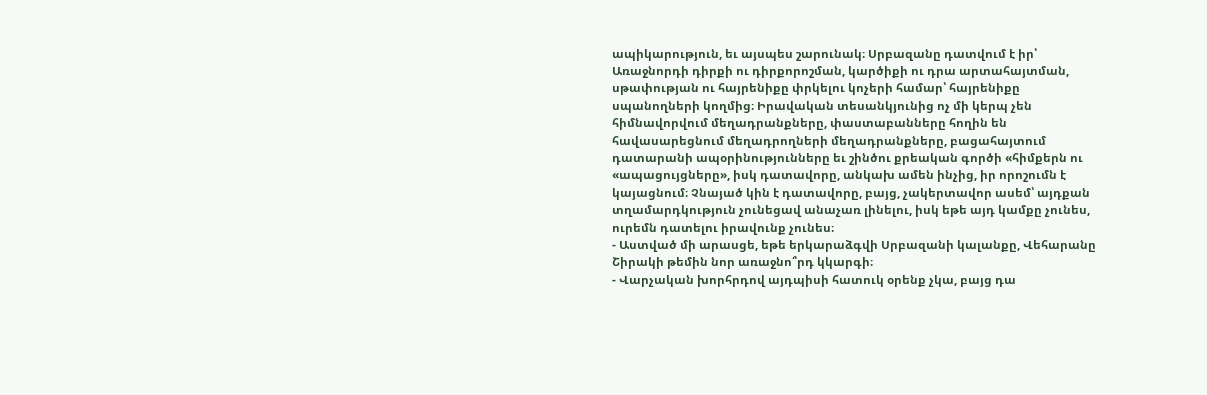ապիկարություն, եւ այսպես շարունակ։ Սրբազանը դատվում է իր՝ Առաջնորդի դիրքի ու դիրքորոշման, կարծիքի ու դրա արտահայտման, սթափության ու հայրենիքը փրկելու կոչերի համար՝ հայրենիքը սպանողների կողմից։ Իրավական տեսանկյունից ոչ մի կերպ չեն հիմնավորվում մեղադրանքները, փաստաբանները հողին են հավասարեցնում մեղադրողների մեղադրանքները, բացահայտում դատարանի ապօրինությունները եւ շինծու քրեական գործի «հիմքերն ու «ապացույցները», իսկ դատավորը, անկախ ամեն ինչից, իր որոշումն է կայացնում։ Չնայած կին է դատավորը, բայց, չակերտավոր ասեմ՝ այդքան տղամարդկություն չունեցավ անաչառ լինելու, իսկ եթե այդ կամքը չունես, ուրեմն դատելու իրավունք չունես։
- Աստված մի արասցե, եթե երկարաձգվի Սրբազանի կալանքը, Վեհարանը Շիրակի թեմին նոր առաջնո՞րդ կկարգի։
- Վարչական խորհրդով այդպիսի հատուկ օրենք չկա, բայց դա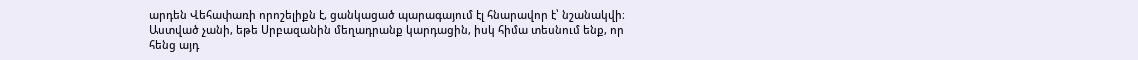արդեն Վեհափառի որոշելիքն է, ցանկացած պարագայում էլ հնարավոր է՝ նշանակվի։ Աստված չանի, եթե Սրբազանին մեղադրանք կարդացին, իսկ հիմա տեսնում ենք, որ հենց այդ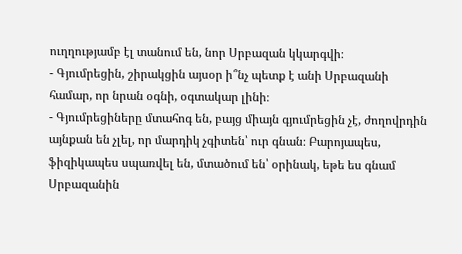ուղղությամբ էլ տանում են, նոր Սրբազան կկարգվի։
- Գյումրեցին, շիրակցին այսօր ի՞նչ պետք է անի Սրբազանի համար, որ նրան օգնի, օգտակար լինի։
- Գյումրեցիները մտահոգ են, բայց միայն գյումրեցին չէ, ժողովրդին այնքան են չլել, որ մարդիկ չգիտեն՝ ուր գնան։ Բարոյապես, ֆիզիկապես սպառվել են, մտածում են՝ օրինակ, եթե ես գնամ Սրբազանին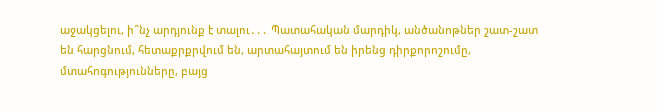աջակցելու, ի՞նչ արդյունք է տալու․․․ Պատահական մարդիկ, անծանոթներ շատ-շատ են հարցնում, հետաքրքրվում են, արտահայտում են իրենց դիրքորոշումը, մտահոգությունները, բայց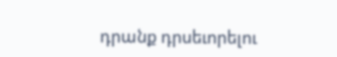դրանք դրսեւորելու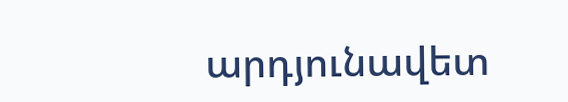արդյունավետ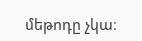մեթոդը չկա։